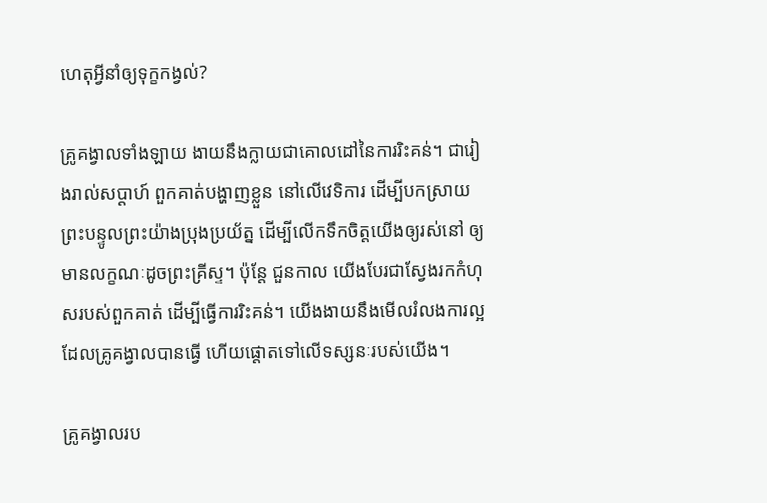ហេតុអ្វីនាំឲ្យទុក្ខកង្វល់?

គ្រូគង្វាលទាំងឡាយ ងាយនឹងក្លាយជាគោលដៅនៃការរិះគន់។ ជារៀងរាល់សប្តាហ៍ ពួកគាត់បង្ហាញខ្លួន នៅលើវេទិការ ដើម្បីបកស្រាយព្រះបន្ទូលព្រះយ៉ាងប្រុងប្រយ័ត្ន ដើម្បីលើកទឹកចិត្តយើងឲ្យរស់នៅ ឲ្យមានលក្ខណៈដូចព្រះគ្រីស្ទ។ ប៉ុន្តែ ជួនកាល យើងបែរជាស្វែងរកកំហុសរបស់ពួកគាត់ ដើម្បីធ្វើការរិះគន់។ យើងងាយនឹងមើលរំលងការល្អ ដែលគ្រូគង្វាលបានធ្វើ ហើយផ្តោតទៅលើទស្សនៈរបស់យើង។

គ្រូគង្វាលរប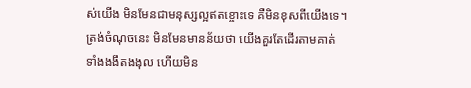ស់យើង មិនមែនជាមនុស្សល្អឥតខ្ចោះទេ គឺមិនខុសពីយើងទេ។ ត្រង់ចំណុចនេះ មិនមែនមានន័យថា យើងគួរតែដើរតាមគាត់ ទាំងងងឹតងងុល ហើយមិន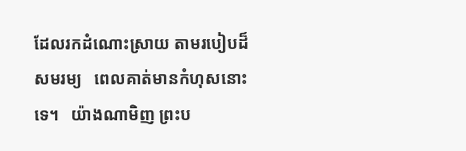ដែលរកដំណោះស្រាយ តាមរបៀបដ៏សមរម្យ   ពេលគាត់មានកំហុសនោះទេ។   យ៉ាងណាមិញ ព្រះប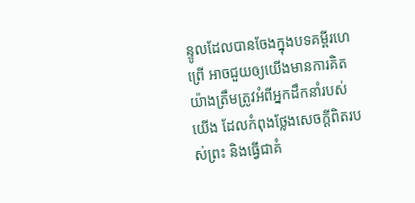ន្ទូលដែលបានចែងក្នុងបទគម្ពីរហេព្រើ អាចជួយឲ្យយើងមានការគិតយ៉ាងត្រឹមត្រូវអំពីអ្នកដឹកនាំរបស់យើង ដែលកំពុងថ្លែងសេចក្តីពិតរបស់ព្រះ និងធ្វើជាគំ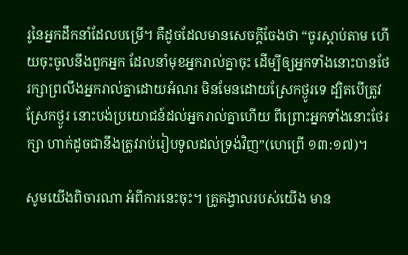រូនៃអ្នកដឹកនាំដែលបម្រើ។ គឺដូចដែលមានសេចក្តីចែងថា “ចូរស្តាប់តាម ហើយចុះចូលនឹងពួកអ្នក ដែលនាំមុខអ្នករាល់គ្នាចុះ ដើម្បីឲ្យអ្នកទាំងនោះបានថែរក្សាព្រលឹងអ្នករាល់គ្នាដោយអំណរ មិនមែនដោយស្រែកថ្ងូរទេ ដ្បិតបើត្រូវស្រែកថ្ងូរ នោះបង់ប្រយោជន៍ដល់អ្នករាល់គ្នាហើយ ពីព្រោះអ្នកទាំងនោះថែរក្សា ហាក់ដូចជានឹងត្រូវរាប់រៀបទូលដល់ទ្រង់វិញ”(ហេព្រើ ១៣:១៧)។

សូមយើងពិចារណា អំពីការនេះចុះ។ គ្រូគង្វាលរបស់យើង មាន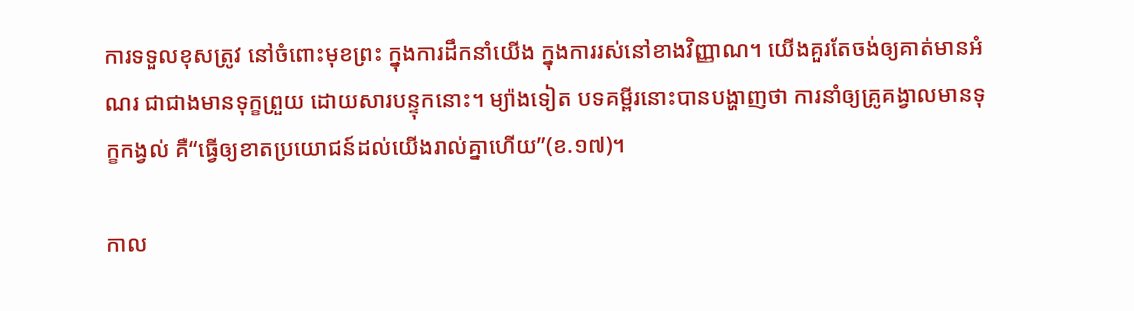ការទទួលខុសត្រូវ នៅចំពោះមុខព្រះ ក្នុងការដឹកនាំយើង ក្នុងការរស់នៅខាងវិញ្ញាណ។ យើងគួរតែចង់ឲ្យគាត់មានអំណរ ជាជាងមានទុក្ខព្រួយ ដោយសារបន្ទុកនោះ។ ម្យ៉ាងទៀត បទគម្ពីរនោះបានបង្ហាញថា ការនាំឲ្យគ្រូគង្វាលមានទុក្ខកង្វល់ គឺ“ធ្វើឲ្យខាតប្រយោជន៍ដល់យើងរាល់គ្នាហើយ”(ខ.១៧)។

កាល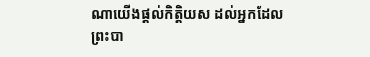ណាយើងផ្តល់កិត្តិយស ដល់អ្នកដែលព្រះបា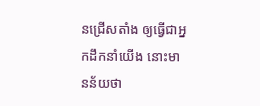នជ្រើសតាំង ឲ្យធ្វើជាអ្នកដឹកនាំយើង នោះមានន័យថា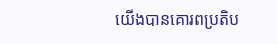យើងបានគោរពប្រតិប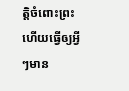ត្តិចំពោះព្រះ ហើយធ្វើឲ្យអ្វីៗមាន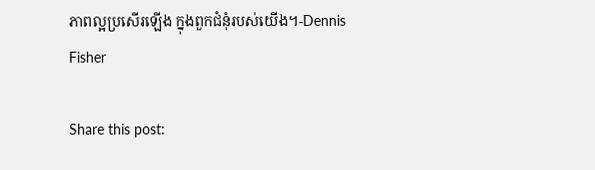ភាពល្អប្រសើរឡើង ក្នុងពួកជំនុំរបស់យើង។-Dennis Fisher

Share this post: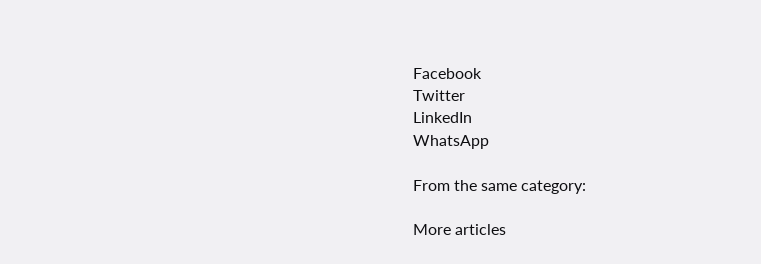Facebook
Twitter
LinkedIn
WhatsApp

From the same category:

More articles